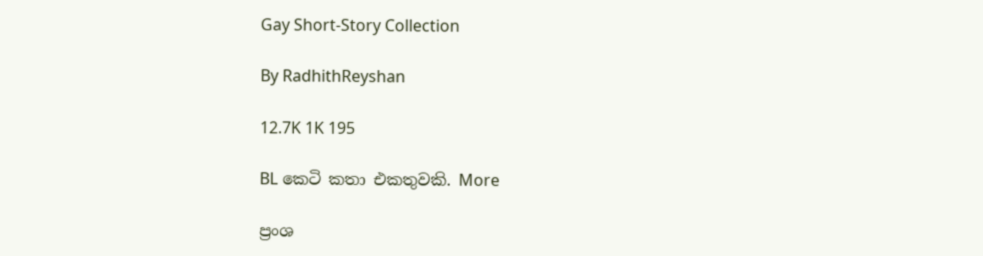Gay Short-Story Collection

By RadhithReyshan

12.7K 1K 195

BL කෙටි කතා එකතුවකි. More

ප්‍රංශ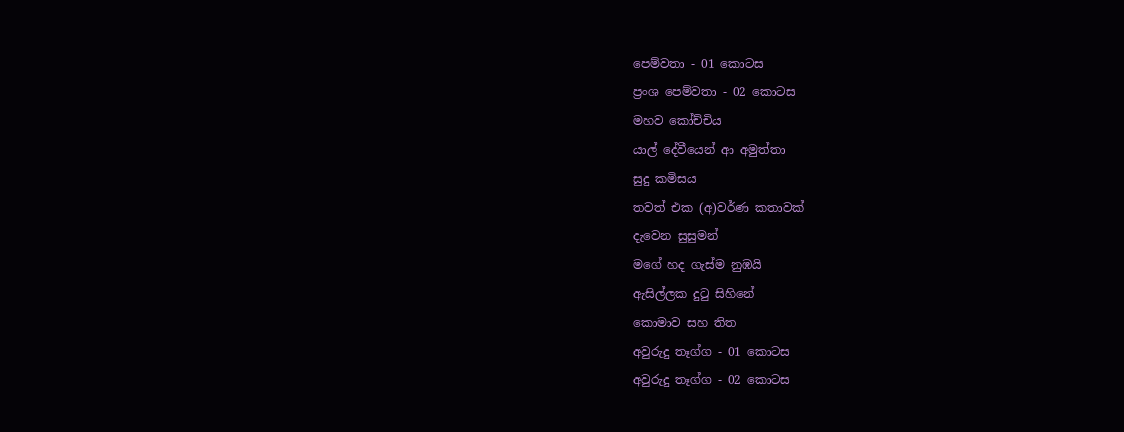පෙම්වතා - 01 කොටස
ප්‍රංශ පෙම්වතා - 02 කොටස
මහව කෝච්චිය
යාල් දේවීයෙන් ආ අමුත්තා
සුදු කමිසය
තවත් එක (අ)වර්ණ කතාවක්
දැවෙන සුසුමන්
මගේ හද ගැස්ම නුඹයි
ඇසිල්ලක දුටු සිහිනේ
කොමාව සහ තිත
අවුරුදු තෑග්ග - 01 කොටස
අවුරුදු තෑග්ග - 02 කොටස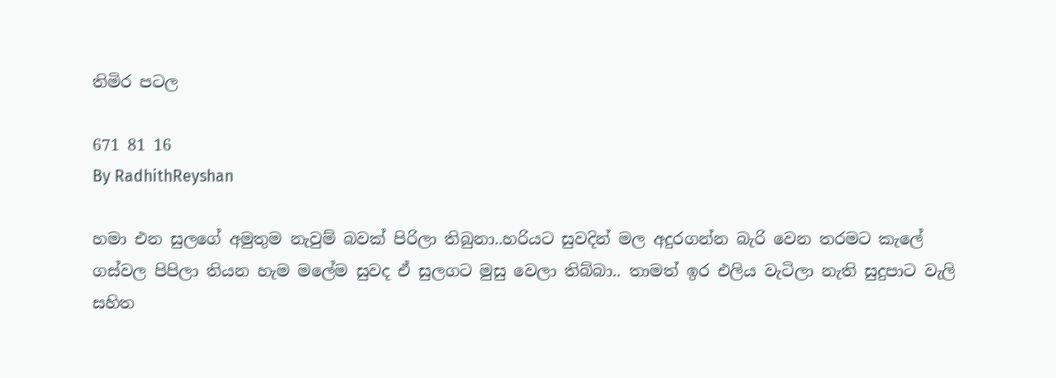තිමිර පටල

671 81 16
By RadhithReyshan

හමා එන සුලගේ අමුතුම නැවුම් බවක් පිරිලා තිබුනා..හරියට සුවදින් මල අදුරගන්න බැරි වෙන තරමට කැලේ ගස්වල පිපිලා තියන හැම මලේම සුවද ඒ සුලගට මුසු වෙලා තිබ්බා.. තාමත් ඉර එලිය වැටිලා නැති සුදුපාට වැලි සහිත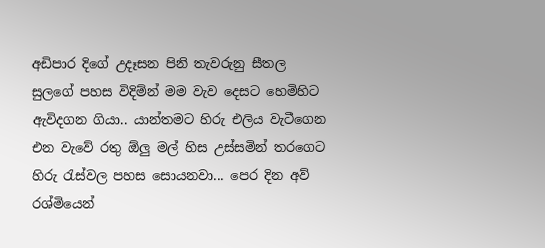අඩිපාර දිගේ උදෑසන පිනි තැවරුනු සීතල සුලගේ පහස විදිම්න් මම වැව දෙසට හෙමිහිට ඇවිදගන ගියා.. යාන්තමට හිරු එලිය වැටීගෙන එන වැවේ රතු ඕලු මල් හිස උස්සමින් තරගෙට හිරු රැස්වල පහස සොයනවා... පෙර දින අව් රශ්මියෙන්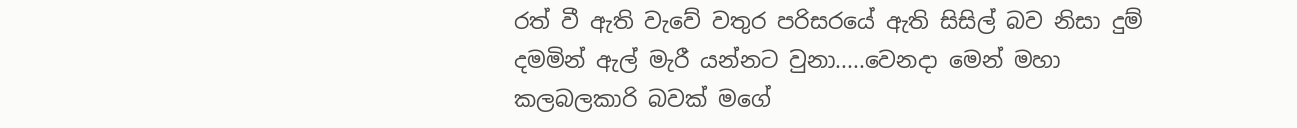රත් වී ඇති වැවේ වතුර පරිසරයේ ඇති සිසිල් බව නිසා දුම් දමමින් ඇල් මැරී යන්නට වුනා.....වෙනදා මෙන් මහා කලබලකාරි බවක් මගේ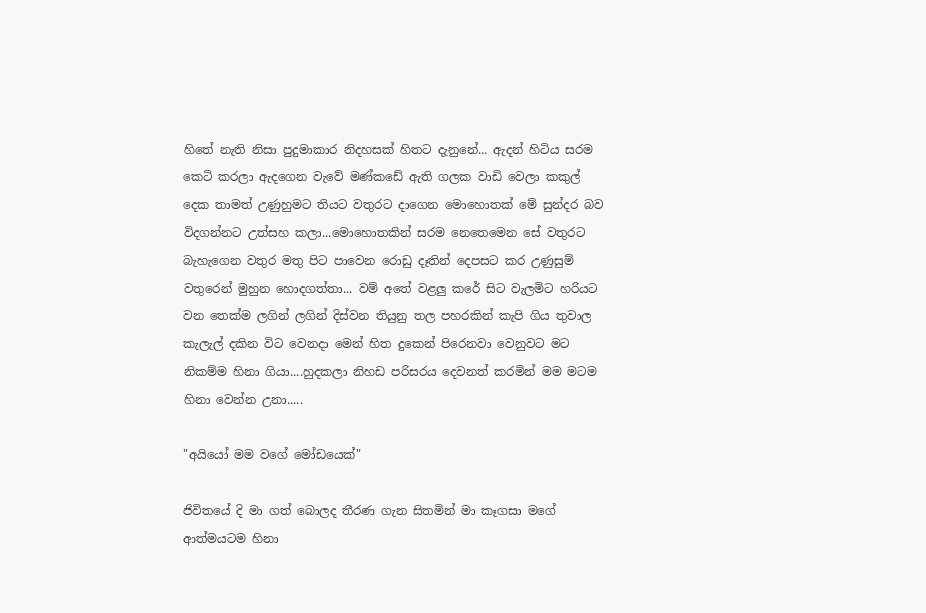හිතේ නැති නිසා පුදුමාකාර නිදහසක් හිතට දැනුනේ... ඇදන් හිටිය සරම කෙටි කරලා ඇදගෙන වැවේ මණ්කඩේ ඇති ගලක වාඩි වෙලා කකුල් දෙක තාමත් උණුහුමට තියට වතුරට දාගෙන මොහොතක් මේ සුන්දර බව විදගන්නට උත්සහ කලා...මොහොතකින් සරම නෙතෙමෙන සේ වතුරට බැහැගෙන වතුර මතු පිට පාවෙන රොඩු දෑතින් දෙපසට කර උණුසුම් වතුරෙන් මුහුන හොදගත්තා... වම් අතේ වළලු කරේ සිට වැලමිට හරියට වන තෙක්ම ලගින් ලගින් දිස්වන තියුනු තල පහරකින් කැපි ගිය තුවාල කැලැල් දකින විට වෙනදා මෙන් හිත දුකෙන් පිරෙනවා වෙනුවට මට නිකම්ම හිනා ගියා....හුදකලා නිහඩ පරිසරය දෙවනත් කරමින් මම මටම හිනා වෙන්න උනා.....

"අයියෝ මම වගේ මෝඩයෙක්"

ජිවිතයේ දි මා ගත් බොලද තීරණ ගැන සිතමින් මා කෑගසා මගේ ආත්මයටම හිනා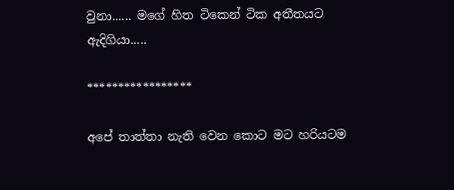වුනා...... මගේ හිත ටිකෙන් ටික අතීතයට ඇදිගියා.....

*****************

අපේ තාත්තා නැති වෙන කොට මට හරියටම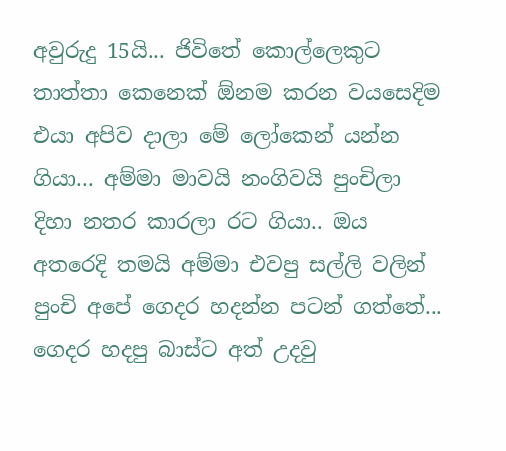අවුරුදු 15යි... ජිවිතේ කොල්ලෙකුට තාත්තා කෙනෙක් ඕනම කරන වයසෙදිම එයා අපිව දාලා මේ ලෝකෙන් යන්න ගියා... අම්මා මාවයි නංගිවයි පුංචිලා දිහා නතර කාරලා රට ගියා.. ඔය අතරෙදි තමයි අම්මා එවපු සල්ලි වලින් පුංචි අපේ ගෙදර හදන්න පටන් ගත්තේ... ගෙදර හදපු බාස්ට අත් උදවු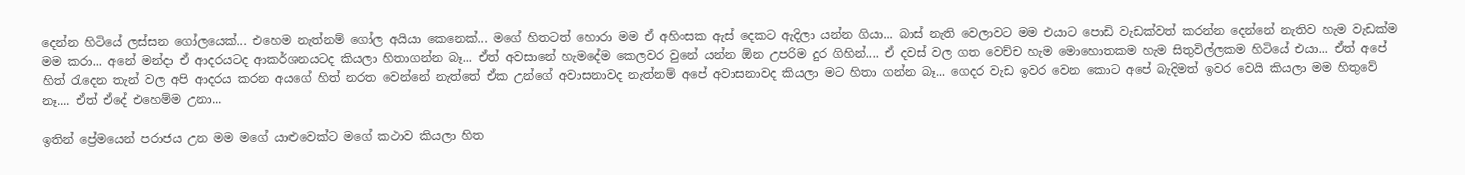දෙන්න හිටියේ ලස්සන ගෝලයෙක්... එහෙම නැත්නම් ගෝල අයියා කෙනෙක්... මගේ හිතටත් හොරා මම ඒ අහිංසක ඇස් දෙකට ඇදිලා යන්න ගියා... බාස් නැති වෙලාවට මම එයාට පොඩි වැඩක්වත් කරන්න දෙන්නේ නැතිව හැම වැඩක්ම මම කරා... අනේ මන්දා ඒ ආදරයටද ආකර්ශනයටද කියලා හිතාගන්න බෑ... ඒත් අවසානේ හැමදේම කෙලවර වුනේ යන්න ඕන උපරිම දුර ගිහින්.... ඒ දවස් වල ගත වෙච්ච හැම මොහොතකම හැම සිතුවිල්ලකම හිටියේ එයා... ඒත් අපේ හිත් රැදෙන තැන් වල අපි ආදරය කරන අයගේ හිත් නරත වෙන්නේ නැත්තේ ඒක උන්ගේ අවාසනාවද නැත්නම් අපේ අවාසනාවද කියලා මට හිතා ගන්න බෑ... ගෙදර වැඩ ඉවර වෙන කොට අපේ බැදිමත් ඉවර වෙයි කියලා මම හිතුවේ නෑ.... ඒත් ඒදේ එහෙම්ම උනා...

ඉතින් ප්‍රේමයෙන් පරාජය උන මම මගේ යාළුවෙක්ට මගේ කථාව කියලා හිත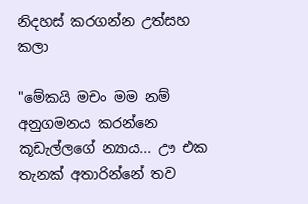නිදහස් කරගන්න උත්සහ කලා

"මේකයි මචං මම නම් අනුගමනය කරන්නෙ කූඩැල්ලගේ න්‍යාය... ඌ එක තැනක් අතාරින්නේ තව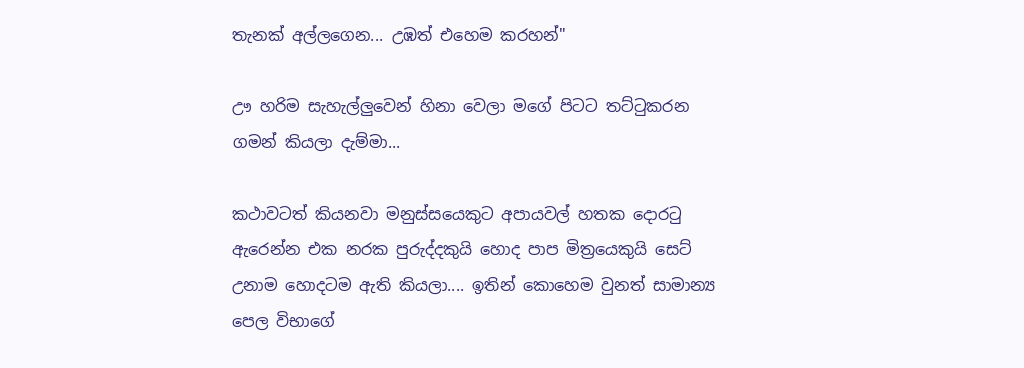තැනක් අල්ලගෙන... උඹත් එහෙම කරහන්"

ඌ හරිම සැහැල්ලුවෙන් හිනා වෙලා මගේ පිටට තට්ටුකරන ගමන් කියලා දැම්මා...

කථාවටත් කියනවා මනුස්සයෙකුට අපායවල් හතක දොරටු ඇරෙන්න එක නරක පුරුද්දකුයි හොද පාප මිත්‍රයෙකුයි සෙට් උනාම හොදටම ඇති කියලා.... ඉතින් කොහෙම වුනත් සාමාන්‍ය පෙල විභාගේ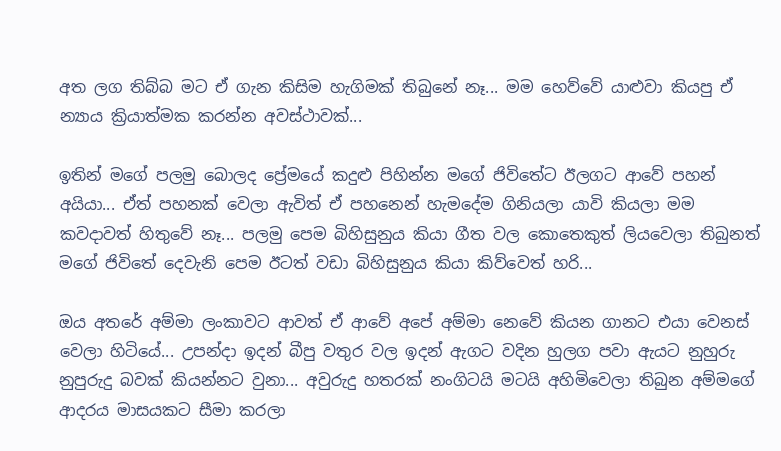අත ලග තිබ්බ මට ඒ ගැන කිසිම හැගිමක් තිබුනේ නෑ... මම හෙව්වේ යාළුවා කියපු ඒ න්‍යාය ක්‍රියාත්මක කරන්න අවස්ථාවක්...

ඉතින් මගේ පලමු බොලද ප්‍රේමයේ කදුළු පිහින්න මගේ ජිවිතේට ඊලගට ආවේ පහන් අයියා... ඒත් පහනක් වෙලා ඇවිත් ඒ පහනෙන් හැමදේම ගිනියලා යාවි කියලා මම කවදාවත් හිතුවේ නෑ... පලමු පෙම බිහිසුනුය කියා ගීත වල කොතෙකුත් ලියවෙලා තිබුනත් මගේ ජිවිතේ දෙවැනි පෙම ඊටත් වඩා බිහිසුනුය කියා කිව්වෙත් හරි...

ඔය අතරේ අම්මා ලංකාවට ආවත් ඒ ආවේ අපේ අම්මා නෙවේ කියන ගානට එයා වෙනස් වෙලා හිටියේ... උපන්දා ඉදන් බීපු වතුර වල ඉදන් ඇගට වදින හුලග පවා ඇයට නුහුරු නුපුරුදු බවක් කියන්නට වුනා... අවුරුදු හතරක් නංගිටයි මටයි අහිමිවෙලා තිබුන අම්මගේ ආදරය මාසයකට සීමා කරලා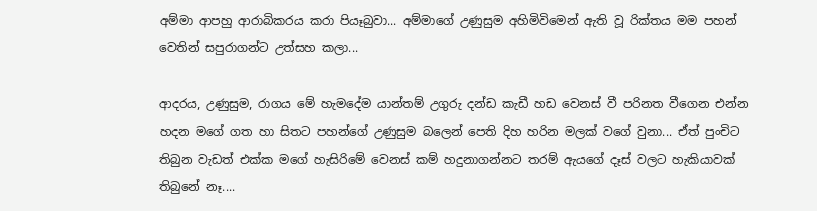අම්මා ආපහු ආරාබිකරය කරා පියෑබුවා... අම්මාගේ උණුසුම අහිමිවිමෙන් ඇති වූ රික්තය මම පහන් වෙතින් සපුරාගන්ට උත්සහ කලා...

ආදරය, උණුසුම, රාගය මේ හැමදේම යාන්තම් උගුරු දන්ඩ කැඩී හඩ වෙනස් වී පරිනත වීගෙන එන්න හදන මගේ ගත හා සිතට පහන්ගේ උණුසුම බලෙන් පෙති දිහ හරින මලක් වගේ වුනා... ඒත් පුංචිට තිබුන වැඩත් එක්ක මගේ හැසිරිමේ වෙනස් කම් හදුනාගන්නට තරම් ඇයගේ දෑස් වලට හැකියාවක් තිබුනේ නෑ....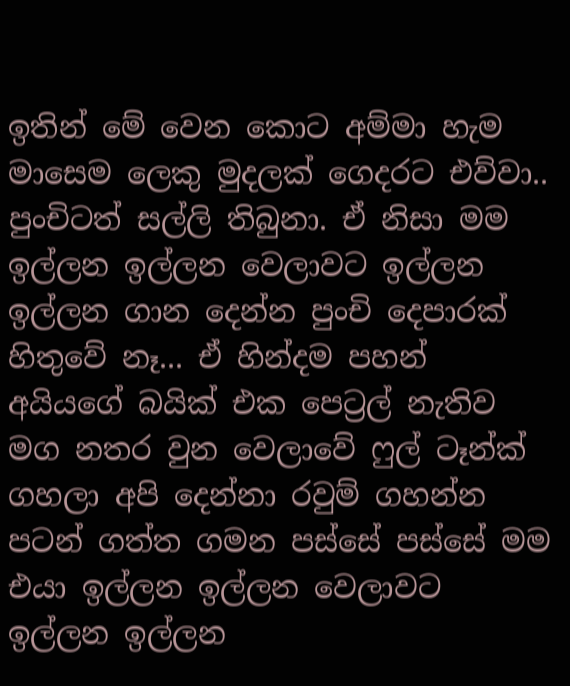ඉතින් මේ වෙන කොට අම්මා හැම මාසෙම ලෙකු මුදලක් ගෙදරට එව්වා.. පුංචිටත් සල්ලි තිබුනා. ඒ නිසා මම ඉල්ලන ඉල්ලන වෙලාවට ඉල්ලන ඉල්ලන ගාන දෙන්න පුංචි දෙපාරක් හිතුවේ නෑ... ඒ හින්දම පහන් අයියගේ බයික් එක පෙට්‍රල් නැතිව මග නතර වුන වෙලාවේ ෆුල් ටෑන්ක් ගහලා අපි දෙන්නා රවුම් ගහන්න පටන් ගත්ත ගමන පස්සේ පස්සේ මම එයා ඉල්ලන ඉල්ලන වෙලාවට ඉල්ලන ඉල්ලන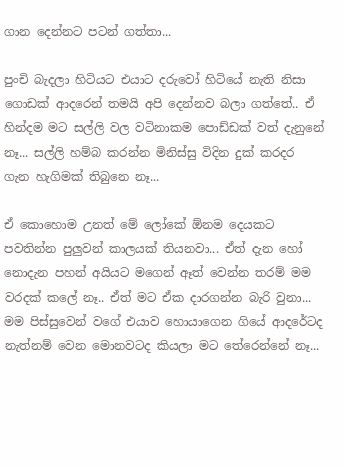ගාන දෙන්නට පටන් ගත්තා...

පුංචි බැදලා හිටියට එයාට දරුවෝ හිටියේ නැති නිසා ගොඩක් ආදරෙන් තමයි අපි දෙන්නව බලා ගත්තේ.. ඒ හින්දම මට සල්ලි වල වටිනාකම පොඩ්ඩක් වත් දැනුනේ නෑ... සල්ලි හම්බ කරන්න මිනිස්සු විදින දුක් කරදර ගැන හැගිමක් තිබුනෙ නෑ...

ඒ කොහොම උනත් මේ ලෝකේ ඕනම දෙයකට පවතින්න පුලුවන් කාලයක් තියනවා... ඒත් දැන හෝ නොදැන පහන් අයියට මගෙන් ඈත් වෙන්න තරම් මම වරදක් කලේ නෑ.. ඒත් මට ඒක දාරගන්න බැරි වුනා... මම පිස්සුවෙන් වගේ එයාව හොයාගෙන ගියේ ආදරේටද නැත්නම් වෙන මොනවටද කියලා මට තේරෙන්නේ නෑ...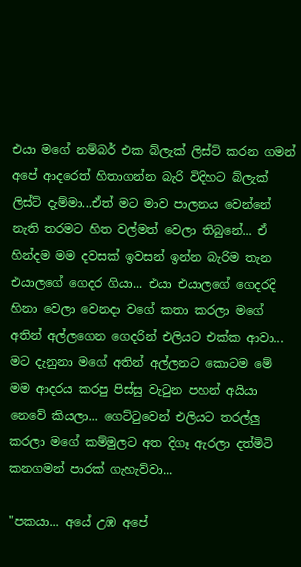එයා මගේ නම්බර් එක බ්ලැක් ලිස්ට් කරන ගමන් අපේ ආදරෙත් හිතාගන්න බැරි විදිහට බ්ලැක් ලිස්ට් දැම්මා...ඒත් මට මාව පාලනය වෙන්නේ නැති තරමට හිත වල්මත් වෙලා තිබුනේ... ඒ හින්දම මම දවසක් ඉවසන් ඉන්න බැරිම තැන එයාලගේ ගෙදර ගියා... එයා එයාලගේ ගෙදරදි හිනා වෙලා වෙනදා වගේ කතා කරලා මගේ අතින් අල්ලගෙන ගෙදරින් එලියට එක්ක ආවා... මට දැනුනා මගේ අතින් අල්ලනට කොටම මේ මම ආදරය කරපු පිස්සු වැටුන පහන් අයියා නෙවේ කියලා... ගෙට්ටුවෙන් එලියට තරල්ලු කරලා මගේ කම්මුලට අත දිගෑ ඇරලා දත්මිටි කනගමන් පාරක් ගැහැව්වා...

"පකයා... අයේ උඹ අපේ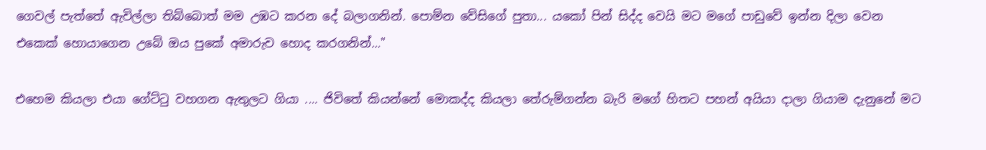ගෙවල් පැත්තේ ඇවිල්ලා තිබ්බොත් මම උඹට කරන දේ බලාගනින්. පොම්න වේසිගේ පුතා... යකෝ පින් සිද්ද වෙයි මට මගේ පාඩුවේ ඉන්න දිලා වෙන එකෙක් හොයාගෙන උබේ ඔය පුකේ අමාරුව හොද කරගනින්..."

එහෙම කියලා එයා ගේට්ටු වහගන ඇතුලට ගියා .... ජිවිතේ කියන්නේ මොකද්ද කියලා තේරුම්ගන්න බැරි මගේ හිතට පහන් අයියා දාලා ගියාම දැනුනේ මට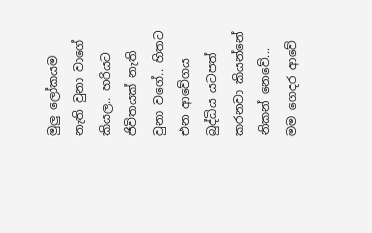මුලු ලෝකයම නැති වුනා වාගේ කියල.. හරියට ජිවිතයක් නැති වුනා වගේ.. හිතට එන ආවේගය බුද්ධිය යටපත් කරනවා කියන්නේ නිකන් නෙවේ... මම ගෙදර ආවේ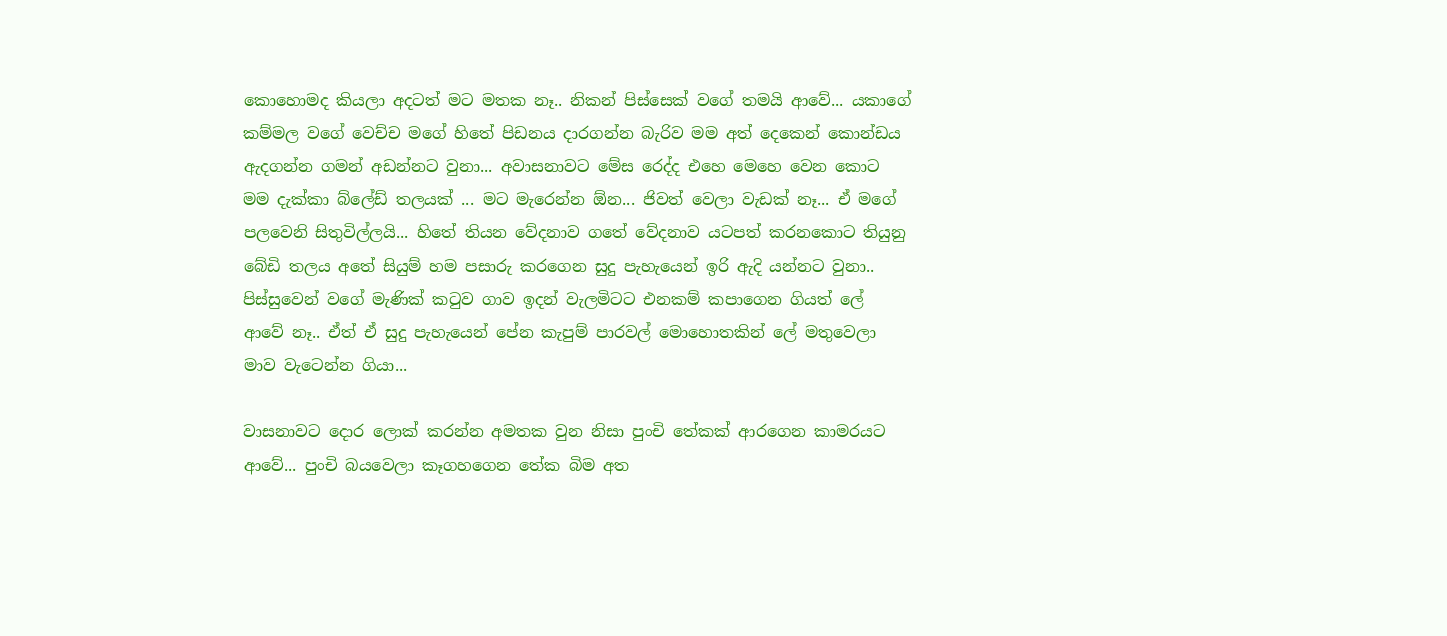කොහොමද කියලා අදටත් මට මතක නෑ.. නිකන් පිස්සෙක් වගේ තමයි ආවේ... යකාගේ කම්මල වගේ වෙච්ච මගේ හිතේ පිඩනය දාරගන්න බැරිව මම අත් දෙකෙන් කොන්ඩය ඇදගන්න ගමන් අඩන්නට වුනා... අවාසනාවට මේස රෙද්ද එහෙ මෙහෙ වෙන කොට මම දැක්කා බ්ලේඩ් තලයක් ... මට මැරෙන්න ඕන... ජිවත් වෙලා වැඩක් නෑ... ඒ මගේ පලවෙනි සිතුවිල්ලයි... හිතේ තියන වේදනාව ගතේ වේදනාව යටපත් කරනකොට තියුනු බේඩි තලය අතේ සියුම් හම පසාරු කරගෙන සුදු පැහැයෙන් ඉරි ඇදි යන්නට වුනා.. පිස්සුවෙන් වගේ මැණික් කටුව ගාව ඉදන් වැලමිටට එනකම් කපාගෙන ගියත් ලේ ආවේ නෑ.. ඒත් ඒ සුදු පැහැයෙන් පේන කැපුම් පාරවල් මොහොතකින් ලේ මතුවෙලා මාව වැටෙන්න ගියා...

වාසනාවට දොර ලොක් කරන්න අමතක වුන නිසා පුංචි තේකක් ආරගෙන කාමරයට ආවේ... පුංචි බයවෙලා කෑගහගෙන තේක බිම අත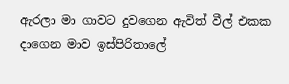ඇරලා මා ගාවට දුවගෙන ඇවිත් වීල් එකක දාගෙන මාව ඉස්පිරිතාලේ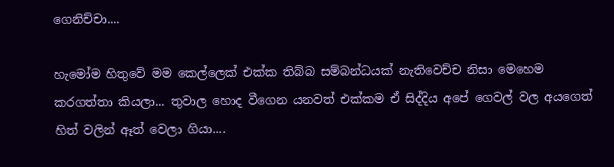ගෙනිච්චා....

හැමෝම හිතුවේ මම කෙල්ලෙක් එක්ක තිබ්බ සම්බන්ධයක් නැතිවෙච්ච නිසා මෙහෙම කරගත්තා කියලා... තුවාල හොද වීගෙන යනවත් එක්කම ඒ සිද්දිය අපේ ගෙවල් වල අයගෙත් හිත් වලින් ඈත් වෙලා ගියා....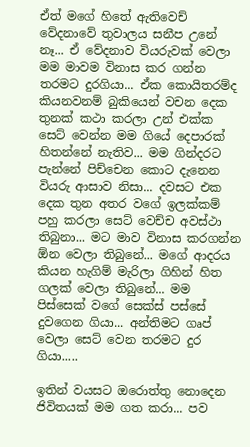ඒත් මගේ හිතේ ඇතිවෙච් වේදනාවේ තුවාලය සනීප උනේ නෑ... ඒ වේදනාව වියරුවක් වෙලා මම මාවම විනාස කර ගන්න තරමට දුරගියා... ඒක කොයිතරම්ද කියනවනම් බුකියෙන් වචන දෙක තුනක් කථා කරලා උන් එක්ක සෙට් වෙන්න මම ගියේ දෙපාරක් හිතන්නේ නැතිව... මම ගින්දරට පැන්නේ පිච්චෙන කොට දැනෙන වියරු ආසාව නිසා... දවසට එක දෙක තුන අතර වගේ ඉලක්කම් පහු කරලා සෙට් වෙච්ච අවස්ථා තිබුනා... මට මාව විනාස කරගන්න ඕන වෙලා තිබුනේ... මගේ ආදරය කියන හැගිම් මැරිලා ගිහින් හිත ගලක් වෙලා තිබුනේ... මම පිස්සෙක් වගේ සෙක්ස් පස්සේ දුවගෙන ගියා... අන්තිමට ගෘප් වෙලා සෙට් වෙන තරමට දුර ගියා.....

ඉතින් වයසට ඔරොත්තු නොදෙන ජිවිතයක් මම ගත කරා... පව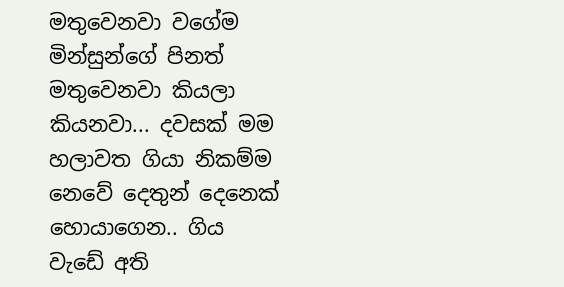මතුවෙනවා වගේම මින්සුන්ගේ පිනත් මතුවෙනවා කියලා කියනවා... දවසක් මම හලාවත ගියා නිකම්ම නෙවේ දෙතුන් දෙනෙක් හොයාගෙන.. ගිය වැඩේ අති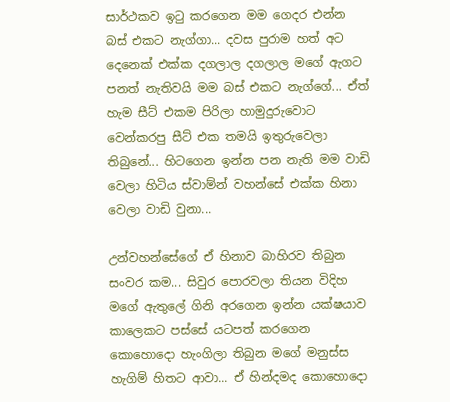සාර්ථකව ඉටු කරගෙන මම ගෙදර එන්න බස් එකට නැග්ගා... දවස පුරාම හත් අට දෙනෙක් එක්ක දගලාල දගලාල මගේ ඇගට පනත් නැතිවයි මම බස් එකට නැග්ගේ... ඒත් හැම සීට් එකම පිරිලා හාමුදුරුවොට වෙන්කරපු සීට් එක තමයි ඉතුරුවෙලා තිබුනේ... හිටගෙන ඉන්න පන නැති මම වාඩි වෙලා හිටිය ස්වාම්න් වහන්සේ එක්ක හිනා වෙලා වාඩි වුනා...

උන්වහන්සේගේ ඒ හිනාව බාහිරව තිබුන සංවර කම... සිවුර පොරවලා තියන විදිහ මගේ ඇතුලේ ගිනි අරගෙන ඉන්න යක්ෂයාව කාලෙකට පස්සේ යටපත් කරගෙන කොහොදො හැංගිලා තිබුන මගේ මනුස්ස හැගිම් හිතට ආවා... ඒ හින්දමද කොහොදො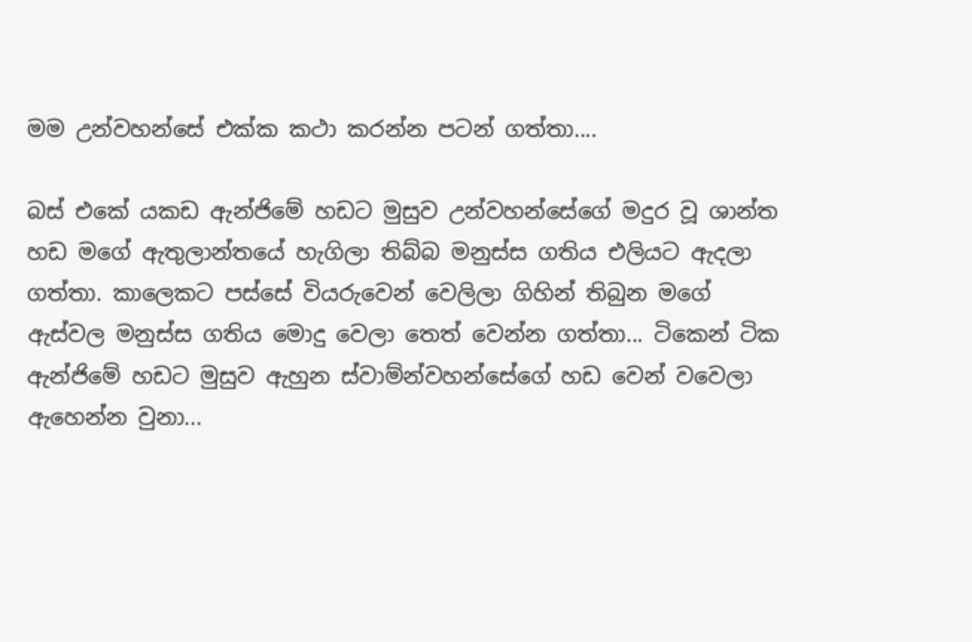මම උන්වහන්සේ එක්ක කථා කරන්න පටන් ගත්තා....

බස් එකේ යකඩ ඇන්ජිමේ හඩට මුසුව උන්වහන්සේගේ මදුර වූ ශාන්ත හඩ මගේ ඇතුලාන්තයේ හැගිලා තිබ්බ මනුස්ස ගතිය එලියට ඇදලා ගත්තා. කාලෙකට පස්සේ වියරුවෙන් වෙලිලා ගිහින් තිබුන මගේ ඇස්වල මනුස්ස ගතිය මොදු වෙලා තෙත් වෙන්න ගත්තා... ටිකෙන් ටික ඇන්ජිමේ හඩට මුසුව ඇහුන ස්වාම්න්වහන්සේගේ හඩ වෙන් වවෙලා ඇහෙන්න වුනා...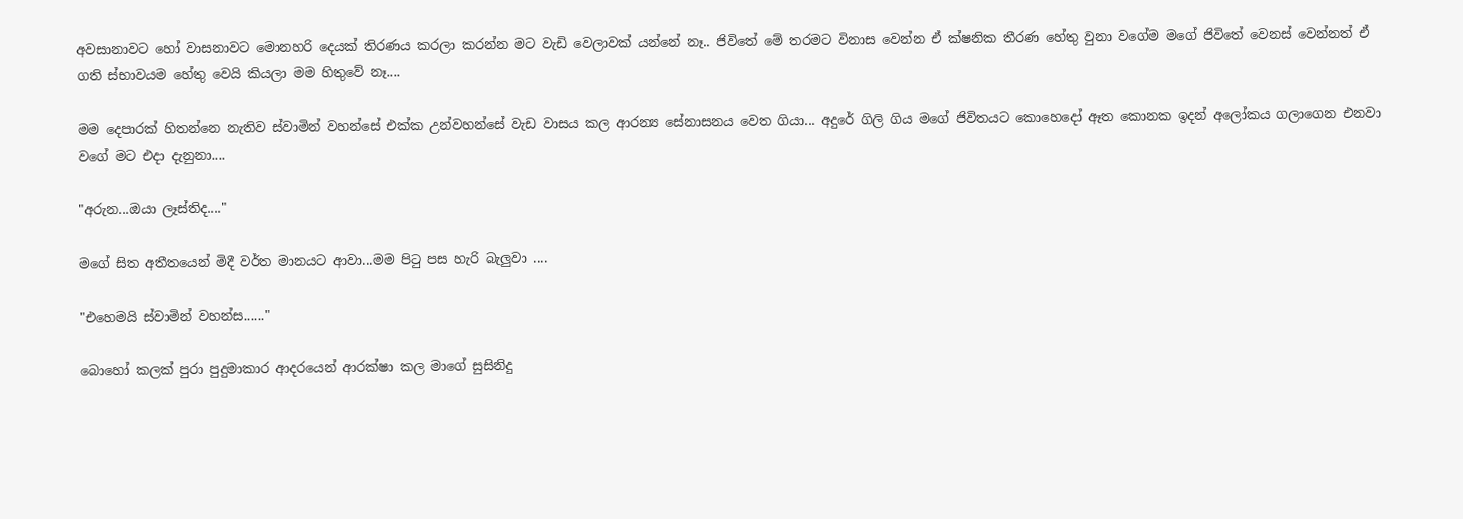අවසානාවට හෝ වාසනාවට මොනහරි දෙයක් තිරණය කරලා කරන්න මට වැඩි වෙලාවක් යන්නේ නෑ.. ජිවිතේ මේ තරමට විනාස වෙන්න ඒ ක්ෂනික තීරණ හේතු වුනා වගේම මගේ ජිවිතේ වෙනස් වෙන්නත් ඒ ගති ස්භාවයම හේතු වෙයි කියලා මම හිතුවේ නෑ....

මම දෙපාරක් හිතන්නෙ නැතිව ස්වාමින් වහන්සේ එක්ක උන්වහන්සේ වැඩ වාසය කල ආරන්‍ය සේනාසනය වෙත ගියා... අදුරේ ගිලි ගිය මගේ ජිවිතයට කොහෙදෝ ඈත කොනක ඉදන් අලෝකය ගලාගෙන එනවා වගේ මට එදා දැනුනා....

"අරුන...ඔයා ලෑස්තිද...."

මගේ සිත අතීතයෙන් මිදී වර්ත මානයට ආවා...මම පිටු පස හැරි බැලුවා ....

"එහෙමයි ස්වාමින් වහන්ස......"

බොහෝ කලක් පුරා පුදුමාකාර ආදරයෙන් ආරක්ෂා කල මාගේ සුසිනිදු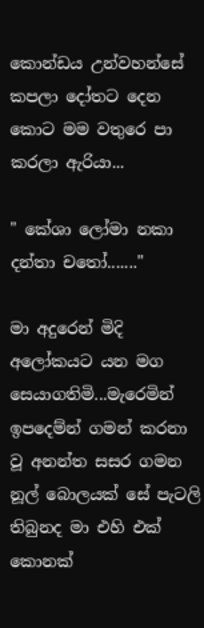කොන්ඩය උන්වහන්සේ කපලා දෝතට දෙන කොට මම වතුරෙ පා කරලා ඇරියා...

" කේශා ලෝමා නකා දන්තා චතෝ......."

මා අදුරෙන් මිදි අලෝකයට යන මග සෙයාගතිමි...මැරෙමින් ඉපදෙම්න් ගමන් කරනා වූ අනන්ත සසර ගමන නූල් බොලයක් සේ පැටලි තිබුනද මා එහි එක් කොනක්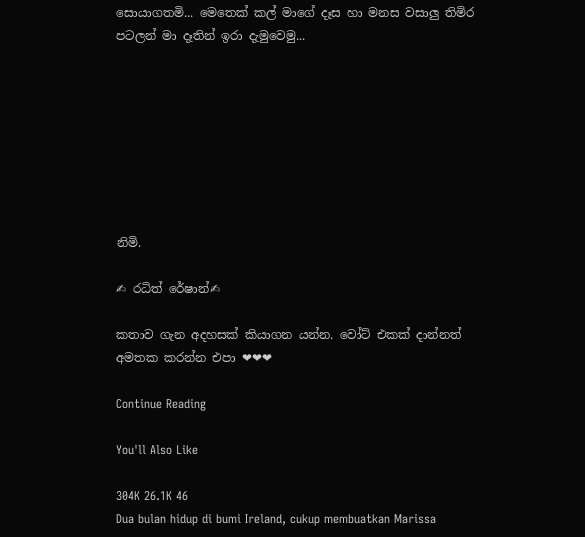සොයාගතමි... මෙතෙක් කල් මාගේ දෑස හා මනස වසාලු තිමිර පටලන් මා දෑතින් ඉරා දැමුවෙමු...








නිමි.

✍ රධිත් රේෂාන්✍

කතාව ගැන අදහසක් කියාගන යන්න. වෝට් එකක් දාන්නත් අමතක කරන්න එපා ❤❤❤

Continue Reading

You'll Also Like

304K 26.1K 46
Dua bulan hidup di bumi Ireland, cukup membuatkan Marissa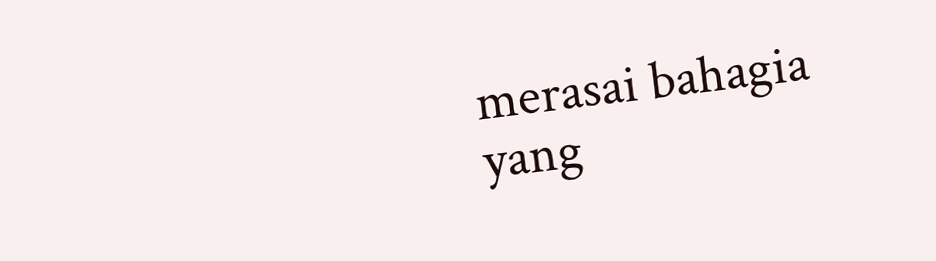merasai bahagia yang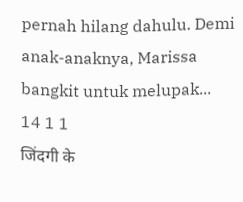pernah hilang dahulu. Demi anak-anaknya, Marissa bangkit untuk melupak...
14 1 1
जिंदगी के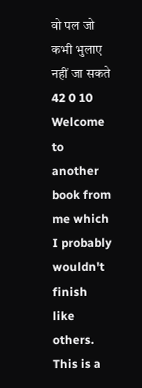वो पल जो कभी भुलाए नहीं जा सकते
42 0 10
Welcome to another book from me which I probably wouldn't finish like others. This is a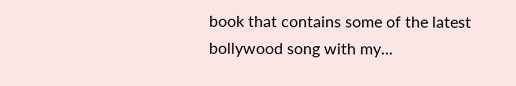book that contains some of the latest bollywood song with my...